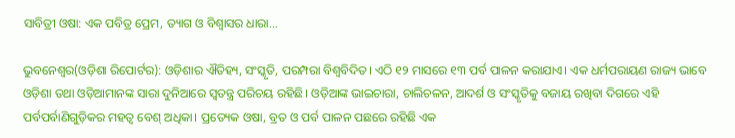ସାବିତ୍ରୀ ଓଷା: ଏକ ପବିତ୍ର ପ୍ରେମ, ତ୍ୟାଗ ଓ ବିଶ୍ୱାସର ଧାରା...

ଭୁବନେଶ୍ୱର(ଓଡ଼ିଶା ରିପୋର୍ଟର): ଓଡ଼ିଶାର ଐତିହ୍ୟ, ସଂସ୍କୃତି, ପରମ୍ପରା ବିଶ୍ୱବିଦିତ। ଏଠି ୧୨ ମାସରେ ୧୩ ପର୍ବ ପାଳନ କରାଯାଏ। ଏକ ଧର୍ମପରାୟଣ ରାଜ୍ୟ ଭାବେ ଓଡ଼ିଶା ତଥା ଓଡ଼ିଆମାନଙ୍କ ସାରା ଦୁନିଆରେ ସ୍ୱତନ୍ତ୍ର ପରିଚୟ ରହିଛି। ଓଡ଼ିଆଙ୍କ ଭାଇଚାରା, ଚାଲିଚଳନ, ଆଦର୍ଶ ଓ ସଂସ୍କୃତିକୁ ବଜାୟ ରଖିବା ଦିଗରେ ଏହି ପର୍ବପର୍ବାଣିଗୁଡ଼ିକର ମହତ୍ୱ ବେଶ୍ ଅଧିକା। ପ୍ରତ୍ୟେକ ଓଷା, ବ୍ରତ ଓ ପର୍ବ ପାଳନ ପଛରେ ରହିଛି ଏକ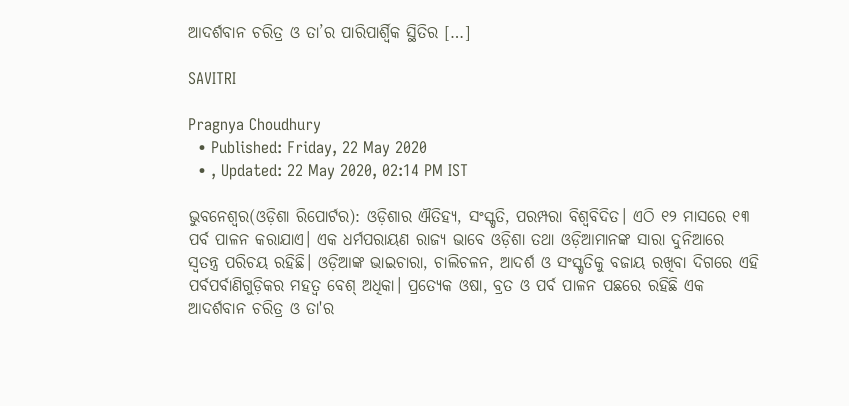ଆଦର୍ଶବାନ ଚରିତ୍ର ଓ ତା’ର ପାରିପାର୍ଶ୍ୱିକ ସ୍ଥିତିର […]

SAVITRI

Pragnya Choudhury
  • Published: Friday, 22 May 2020
  • , Updated: 22 May 2020, 02:14 PM IST

ଭୁବନେଶ୍ୱର(ଓଡ଼ିଶା ରିପୋର୍ଟର): ଓଡ଼ିଶାର ଐତିହ୍ୟ, ସଂସ୍କୃତି, ପରମ୍ପରା ବିଶ୍ୱବିଦିତ। ଏଠି ୧୨ ମାସରେ ୧୩ ପର୍ବ ପାଳନ କରାଯାଏ। ଏକ ଧର୍ମପରାୟଣ ରାଜ୍ୟ ଭାବେ ଓଡ଼ିଶା ତଥା ଓଡ଼ିଆମାନଙ୍କ ସାରା ଦୁନିଆରେ ସ୍ୱତନ୍ତ୍ର ପରିଚୟ ରହିଛି। ଓଡ଼ିଆଙ୍କ ଭାଇଚାରା, ଚାଲିଚଳନ, ଆଦର୍ଶ ଓ ସଂସ୍କୃତିକୁ ବଜାୟ ରଖିବା ଦିଗରେ ଏହି ପର୍ବପର୍ବାଣିଗୁଡ଼ିକର ମହତ୍ୱ ବେଶ୍ ଅଧିକା। ପ୍ରତ୍ୟେକ ଓଷା, ବ୍ରତ ଓ ପର୍ବ ପାଳନ ପଛରେ ରହିଛି ଏକ ଆଦର୍ଶବାନ ଚରିତ୍ର ଓ ତା'ର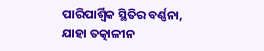ପାରିପାର୍ଶ୍ୱିକ ସ୍ଥିତିର ବର୍ଣ୍ଣନା, ଯାହା ତତ୍କାଳୀନ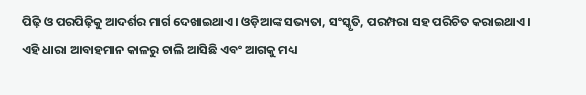ପିଢ଼ି ଓ ପରପିଢ଼ିକୁ ଆଦର୍ଶର ମାର୍ଗ ଦେଖାଇଥାଏ। ଓଡ଼ିଆଙ୍କ ସଭ୍ୟତା, ସଂସ୍କୃତି, ପରମ୍ପରା ସହ ପରିଚିତ କରାଇଥାଏ। ଏହି ଧାରା ଆବାହମାନ କାଳରୁ ଚାଲି ଆସିଛି ଏବଂ ଆଗକୁ ମଧ୍ୟ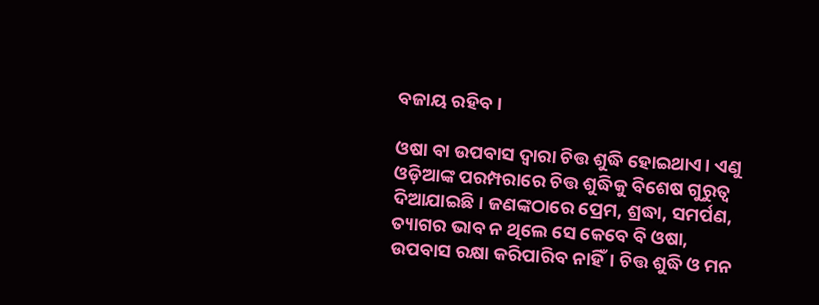ବଜାୟ ରହିବ।

ଓଷା ବା ଉପବାସ ଦ୍ୱାରା ଚିତ୍ତ ଶୁଦ୍ଧି ହୋଇଥାଏ। ଏଣୁ ଓଡ଼ିଆଙ୍କ ପରମ୍ପରାରେ ଚିତ୍ତ ଶୁଦ୍ଧିକୁ ବିଶେଷ ଗୁରୁତ୍ୱ ଦିଆଯାଇଛି। ଜଣଙ୍କଠାରେ ପ୍ରେମ, ଶ୍ରଦ୍ଧା, ସମର୍ପଣ, ତ୍ୟାଗର ଭାବ ନ ଥିଲେ ସେ କେବେ ବି ଓଷା, ଉପବାସ ରକ୍ଷା କରିପାରିବ ନାହିଁ। ଚିତ୍ତ ଶୁଦ୍ଧି ଓ ମନ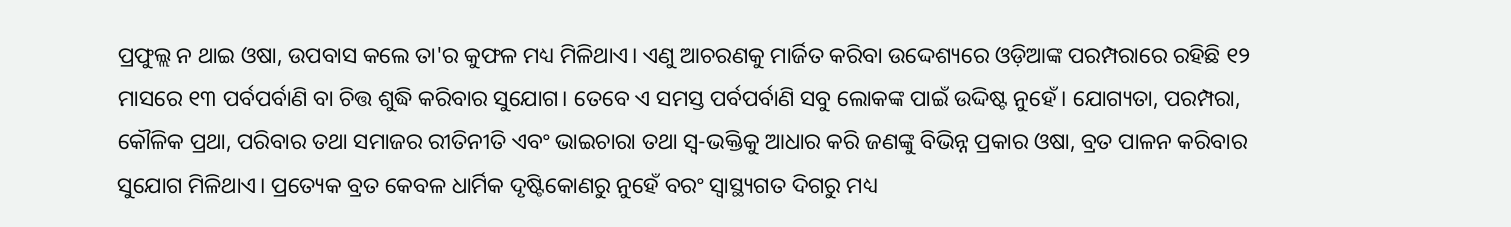ପ୍ରଫୁଲ୍ଲ ନ ଥାଇ ଓଷା, ଉପବାସ କଲେ ତା'ର କୁଫଳ ମଧ୍ୟ ମିଳିଥାଏ। ଏଣୁ ଆଚରଣକୁ ମାର୍ଜିତ କରିବା ଉଦ୍ଦେଶ୍ୟରେ ଓଡ଼ିଆଙ୍କ ପରମ୍ପରାରେ ରହିଛି ୧୨ ମାସରେ ୧୩ ପର୍ବପର୍ବାଣି ବା ଚିତ୍ତ ଶୁଦ୍ଧି କରିବାର ସୁଯୋଗ। ତେବେ ଏ ସମସ୍ତ ପର୍ବପର୍ବାଣି ସବୁ ଲୋକଙ୍କ ପାଇଁ ଉଦ୍ଦିଷ୍ଟ ନୁହେଁ। ଯୋଗ୍ୟତା, ପରମ୍ପରା, କୌଳିକ ପ୍ରଥା, ପରିବାର ତଥା ସମାଜର ରୀତିନୀତି ଏବଂ ଭାଇଚାରା ତଥା ସ୍ୱ-ଭକ୍ତିକୁ ଆଧାର କରି ଜଣଙ୍କୁ ବିଭିନ୍ନ ପ୍ରକାର ଓଷା, ବ୍ରତ ପାଳନ କରିବାର ସୁଯୋଗ ମିଳିଥାଏ। ପ୍ରତ୍ୟେକ ବ୍ରତ କେବଳ ଧାର୍ମିକ ଦୃଷ୍ଟିକୋଣରୁ ନୁହେଁ ବରଂ ସ୍ୱାସ୍ଥ୍ୟଗତ ଦିଗରୁ ମଧ୍ୟ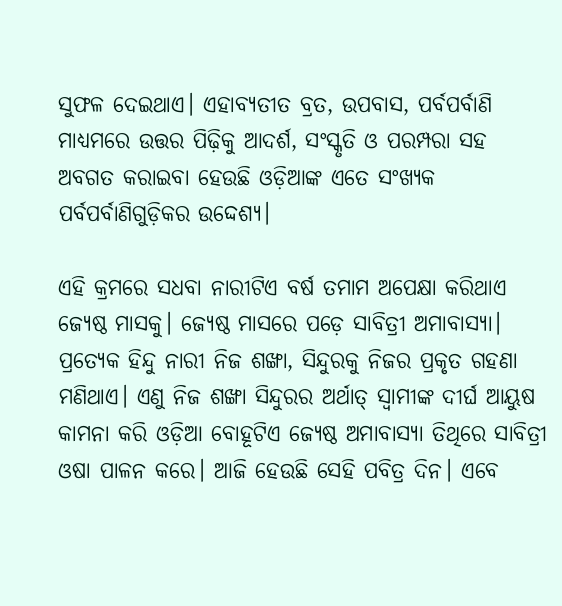ସୁଫଳ ଦେଇଥାଏ। ଏହାବ୍ୟତୀତ ବ୍ରତ, ଉପବାସ, ପର୍ବପର୍ବାଣି ମାଧ୍ୟମରେ ଉତ୍ତର ପିଢ଼ିକୁ ଆଦର୍ଶ, ସଂସ୍କୃତି ଓ ପରମ୍ପରା ସହ ଅବଗତ କରାଇବା ହେଉଛି ଓଡ଼ିଆଙ୍କ ଏତେ ସଂଖ୍ୟକ ପର୍ବପର୍ବାଣିଗୁଡ଼ିକର ଉଦ୍ଦେଶ୍ୟ।

ଏହି କ୍ରମରେ ସଧବା ନାରୀଟିଏ ବର୍ଷ ତମାମ ଅପେକ୍ଷା କରିଥାଏ ଜ୍ୟେଷ୍ଠ ମାସକୁ। ଜ୍ୟେଷ୍ଠ ମାସରେ ପଡ଼େ ସାବିତ୍ରୀ ଅମାବାସ୍ୟା। ପ୍ରତ୍ୟେକ ହିନ୍ଦୁ ନାରୀ ନିଜ ଶଙ୍ଖା, ସିନ୍ଦୁରକୁ ନିଜର ପ୍ରକୃତ ଗହଣା ମଣିଥାଏ। ଏଣୁ ନିଜ ଶଙ୍ଖା ସିନ୍ଦୁରର ଅର୍ଥାତ୍ ସ୍ୱାମୀଙ୍କ ଦୀର୍ଘ ଆୟୁଷ କାମନା କରି ଓଡ଼ିଆ ବୋହୂଟିଏ ଜ୍ୟେଷ୍ଠ ଅମାବାସ୍ୟା ତିଥିରେ ସାବିତ୍ରୀ ଓଷା ପାଳନ କରେ। ଆଜି ହେଉଛି ସେହି ପବିତ୍ର ଦିନ। ଏବେ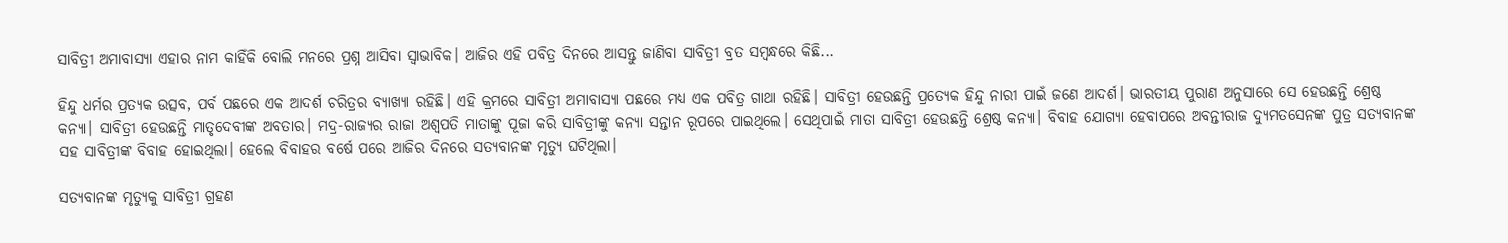ସାବିତ୍ରୀ ଅମାବାସ୍ୟା ଏହାର ନାମ କାହିଁକି ବୋଲି ମନରେ ପ୍ରଶ୍ନ ଆସିବା ସ୍ୱାଭାବିକ। ଆଜିର ଏହି ପବିତ୍ର ଦିନରେ ଆସନ୍ତୁ ଜାଣିବା ସାବିତ୍ରୀ ବ୍ରତ ସମ୍ବନ୍ଧରେ କିଛି...

ହିନ୍ଦୁ ଧର୍ମର ପ୍ରତ୍ୟକ ଉତ୍ସବ, ପର୍ବ ପଛରେ ଏକ ଆଦର୍ଶ ଚରିତ୍ରର ବ୍ୟାଖ୍ୟା ରହିଛି। ଏହି କ୍ରମରେ ସାବିତ୍ରୀ ଅମାବାସ୍ୟା ପଛରେ ମଧ୍ୟ ଏକ ପବିତ୍ର ଗାଥା ରହିଛି। ସାବିତ୍ରୀ ହେଉଛନ୍ତି ପ୍ରତ୍ୟେକ ହିନ୍ଦୁ ନାରୀ ପାଇଁ ଜଣେ ଆଦର୍ଶ। ଭାରତୀୟ ପୁରାଣ ଅନୁସାରେ ସେ ହେଉଛନ୍ତି ଶ୍ରେଷ୍ଠ କନ୍ୟା। ସାବିତ୍ରୀ ହେଉଛନ୍ତି ମାତୃଦେବୀଙ୍କ ଅବତାର। ମଦ୍ର-ରାଜ୍ୟର ରାଜା ଅଶ୍ବପତି ମାତାଙ୍କୁ ପୂଜା କରି ସାବିତ୍ରୀଙ୍କୁ କନ୍ୟା ସନ୍ତାନ ରୂପରେ ପାଇଥିଲେ। ସେଥିପାଇଁ ମାତା ସାବିତ୍ରୀ ହେଉଛନ୍ତି ଶ୍ରେଷ୍ଠ କନ୍ୟା। ବିବାହ ଯୋଗ୍ୟା ହେବାପରେ ଅବନ୍ତୀରାଜ ଦ୍ୟୁମତସେନଙ୍କ ପୁତ୍ର ସତ୍ୟବାନଙ୍କ ସହ ସାବିତ୍ରୀଙ୍କ ବିବାହ ହୋଇଥିଲା। ହେଲେ ବିବାହର ବର୍ଷେ ପରେ ଆଜିର ଦିନରେ ସତ୍ୟବାନଙ୍କ ମୃତ୍ୟୁ ଘଟିଥିଲା।

ସତ୍ୟବାନଙ୍କ ମୃତ୍ୟୁକୁ ସାବିତ୍ରୀ ଗ୍ରହଣ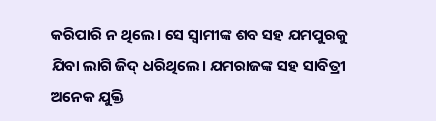କରିପାରି ନ ଥିଲେ। ସେ ସ୍ୱାମୀଙ୍କ ଶବ ସହ ଯମପୁରକୁ ଯିବା ଲାଗି ଜିଦ୍ ଧରିଥିଲେ। ଯମରାଜଙ୍କ ସହ ସାବିତ୍ରୀ ଅନେକ ଯୁକ୍ତି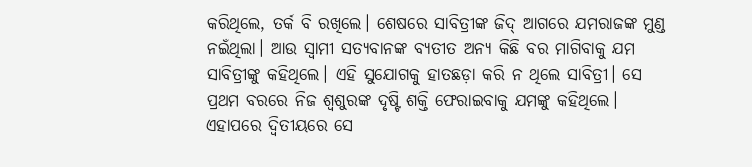କରିଥିଲେ, ତର୍କ ବି ରଖିଲେ। ଶେଷରେ ସାବିତ୍ରୀଙ୍କ ଜିଦ୍ ଆଗରେ ଯମରାଜଙ୍କ ମୁଣ୍ଡ ନଇଁଥିଲା। ଆଉ ସ୍ୱାମୀ ସତ୍ୟବାନଙ୍କ ବ୍ୟତୀତ ଅନ୍ୟ କିଛି ବର ମାଗିବାକୁ ଯମ ସାବିତ୍ରୀଙ୍କୁ କହିଥିଲେ। ଏହି ସୁଯୋଗକୁ ହାତଛଡ଼ା କରି ନ ଥିଲେ ସାବିତ୍ରୀ। ସେ ପ୍ରଥମ ବରରେ ନିଜ ଶ୍ୱଶୁରଙ୍କ ଦୃଷ୍ଟି ଶକ୍ତି ଫେରାଇବାକୁ ଯମଙ୍କୁ କହିଥିଲେ। ଏହାପରେ ଦ୍ୱିତୀୟରେ ସେ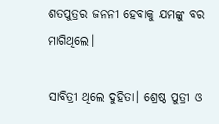ଶତପୁତ୍ରର ଜନନୀ ହେବାକୁ ଯମଙ୍କୁ ବର ମାଗିଥିଲେ।

ସାବିତ୍ରୀ ଥିଲେ ଦୁହିତା। ଶ୍ରେଷ୍ଠ ପୁତ୍ରୀ ଓ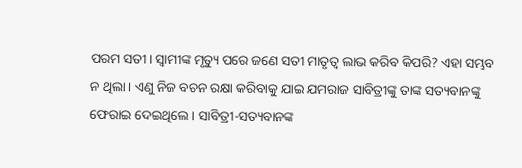ପରମ ସତୀ। ସ୍ୱାମୀଙ୍କ ମୃତ୍ୟୁ ପରେ ଜଣେ ସତୀ ମାତୃତ୍ୱ ଲାଭ କରିବ କିପରି? ଏହା ସମ୍ଭବ ନ ଥିଲା। ଏଣୁ ନିଜ ବଚନ ରକ୍ଷା କରିବାକୁ ଯାଇ ଯମରାଜ ସାବିତ୍ରୀଙ୍କୁ ତାଙ୍କ ସତ୍ୟବାନଙ୍କୁ ଫେରାଇ ଦେଇଥିଲେ। ସାବିତ୍ରୀ-ସତ୍ୟବାନଙ୍କ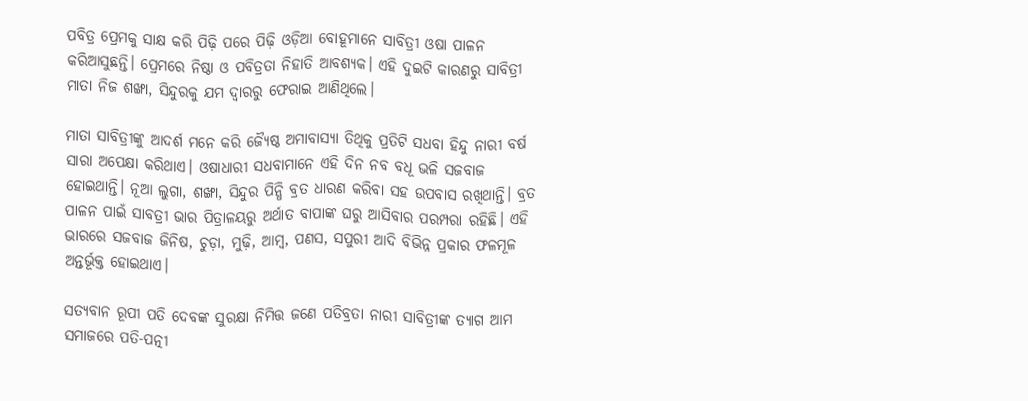ପବିତ୍ର ପ୍ରେମକୁ ସାକ୍ଷ କରି ପିଢ଼ି ପରେ ପିଢ଼ି ଓଡ଼ିଆ ବୋହୂମାନେ ସାବିତ୍ରୀ ଓଷା ପାଳନ କରିଆସୁଛନ୍ତି। ପ୍ରେମରେ ନିଷ୍ଠା ଓ ପବିତ୍ରତା ନିହାତି ଆବଶ୍ୟକ। ଏହି ଦୁଇଟି କାରଣରୁ ସାବିତ୍ରୀ ମାତା ନିଜ ଶଙ୍ଖା, ସିନ୍ଦୁରକୁ ଯମ ଦ୍ୱାରରୁ ଫେରାଇ ଆଣିଥିଲେ।

ମାତା ସାବିତ୍ରୀଙ୍କୁ ଆଦର୍ଶ ମନେ କରି ଜ୍ୟୈଷ୍ଠ ଅମାବାସ୍ୟା ତିଥିକୁ ପ୍ରତିଟି ସଧବା ହିନ୍ଦୁ ନାରୀ ବର୍ଷ ସାରା ଅପେକ୍ଷା କରିଥାଏ। ଓଷାଧାରୀ ସଧବାମାନେ ଏହି ଦିନ ନବ ବଧୂ ଭଳି ସଜବାଜ ହୋଇଥାନ୍ତି। ନୂଆ ଲୁଗା, ଶଙ୍ଖା, ସିନ୍ଦୁର ପିନ୍ଧି ବ୍ରତ ଧାରଣ କରିବା ସହ ଉପବାସ ରଖିଥାନ୍ତି। ବ୍ରତ ପାଳନ ପାଇଁ ସାବତ୍ରୀ ଭାର ପିତ୍ରାଳୟରୁ ଅର୍ଥାତ ବାପାଙ୍କ ଘରୁ ଆସିବାର ପରମ୍ପରା ରହିଛି। ଏହି ଭାରରେ ସଜବାଜ ଜିନିଷ, ଚୁଡ଼ା, ମୁଢ଼ି, ଆମ୍ୱ, ପଣସ, ସପୁରୀ ଆଦି ବିଭିନ୍ନ ପ୍ରକାର ଫଳମୂଳ ଅନ୍ତର୍ଭୂକ୍ତ ହୋଇଥାଏ।

ସତ୍ୟବାନ ରୂପୀ ପତି ଦେବଙ୍କ ସୁରକ୍ଷା ନିମିତ୍ତ ଜଣେ ପତିବ୍ରତା ନାରୀ ସାବିତ୍ରୀଙ୍କ ତ୍ୟାଗ ଆମ ସମାଜରେ ପତି-ପତ୍ନୀ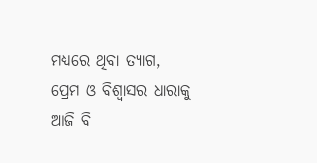ମଧ୍ୟରେ ଥିବା ତ୍ୟାଗ, ପ୍ରେମ ଓ ବିଶ୍ୱାସର ଧାରାକୁ ଆଜି ବି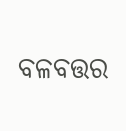ବଳବତ୍ତର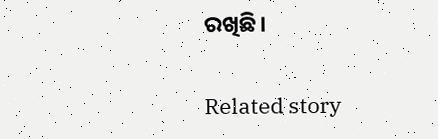ରଖିଛି।

Related story